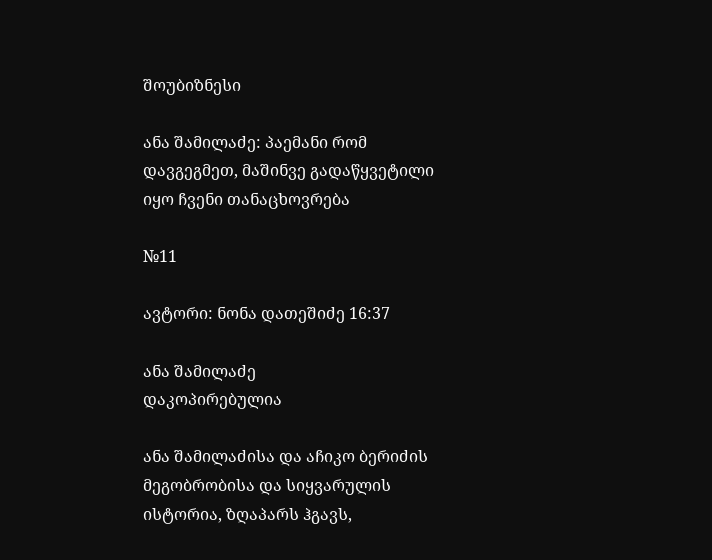შოუბიზნესი

ანა შამილაძე: პაემანი რომ დავგეგმეთ, მაშინვე გადაწყვეტილი იყო ჩვენი თანაცხოვრება

№11

ავტორი: ნონა დათეშიძე 16:37

ანა შამილაძე
დაკოპირებულია

ანა შამილაძისა და აჩიკო ბერიძის მეგობრობისა და სიყვარულის ისტორია, ზღაპარს ჰგავს,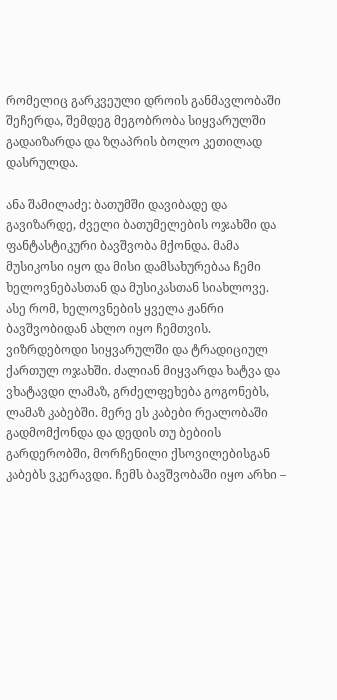რომელიც გარკვეული დროის განმავლობაში შეჩერდა, შემდეგ მეგობრობა სიყვარულში გადაიზარდა და ზღაპრის ბოლო კეთილად დასრულდა.

ანა შამილაძე: ბათუმში დავიბადე და გავიზარდე, ძველი ბათუმელების ოჯახში და ფანტასტიკური ბავშვობა მქონდა. მამა მუსიკოსი იყო და მისი დამსახურებაა ჩემი ხელოვნებასთან და მუსიკასთან სიახლოვე. ასე რომ, ხელოვნების ყველა ჟანრი ბავშვობიდან ახლო იყო ჩემთვის. ვიზრდებოდი სიყვარულში და ტრადიციულ ქართულ ოჯახში. ძალიან მიყვარდა ხატვა და ვხატავდი ლამაზ, გრძელფეხება გოგონებს, ლამაზ კაბებში. მერე ეს კაბები რეალობაში გადმომქონდა და დედის თუ ბებიის გარდერობში, მორჩენილი ქსოვილებისგან კაბებს ვკერავდი. ჩემს ბავშვობაში იყო არხი –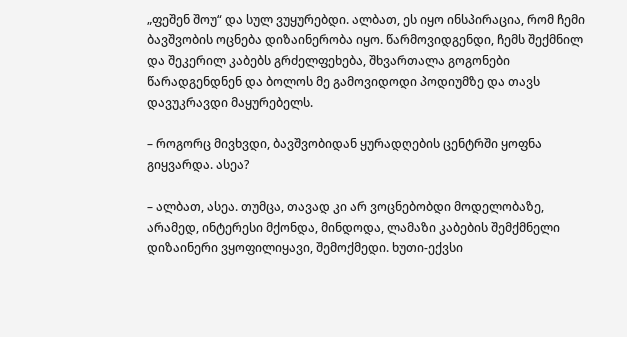„ფეშენ შოუ“ და სულ ვუყურებდი. ალბათ, ეს იყო ინსპირაცია, რომ ჩემი ბავშვობის ოცნება დიზაინერობა იყო. წარმოვიდგენდი, ჩემს შექმნილ და შეკერილ კაბებს გრძელფეხება, შხვართალა გოგონები წარადგენდნენ და ბოლოს მე გამოვიდოდი პოდიუმზე და თავს დავუკრავდი მაყურებელს.

– როგორც მივხვდი, ბავშვობიდან ყურადღების ცენტრში ყოფნა გიყვარდა. ასეა?

– ალბათ, ასეა. თუმცა, თავად კი არ ვოცნებობდი მოდელობაზე, არამედ, ინტერესი მქონდა, მინდოდა, ლამაზი კაბების შემქმნელი დიზაინერი ვყოფილიყავი, შემოქმედი. ხუთი-ექვსი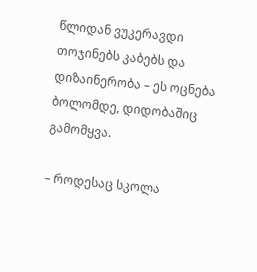წლიდან ვუკერავდი თოჯინებს კაბებს და დიზაინერობა – ეს ოცნება ბოლომდე, დიდობაშიც გამომყვა.

– როდესაც სკოლა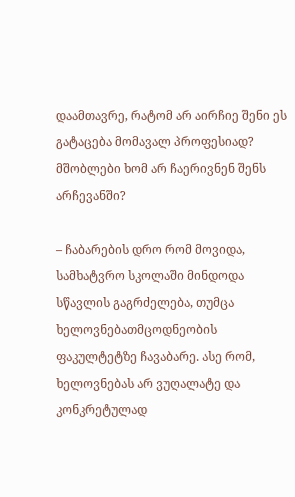დაამთავრე, რატომ არ აირჩიე შენი ეს გატაცება მომავალ პროფესიად? მშობლები ხომ არ ჩაერივნენ შენს არჩევანში?

– ჩაბარების დრო რომ მოვიდა, სამხატვრო სკოლაში მინდოდა სწავლის გაგრძელება, თუმცა ხელოვნებათმცოდნეობის ფაკულტეტზე ჩავაბარე. ასე რომ, ხელოვნებას არ ვუღალატე და კონკრეტულად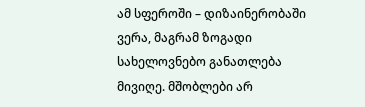ამ სფეროში – დიზაინერობაში ვერა, მაგრამ ზოგადი სახელოვნებო განათლება მივიღე. მშობლები არ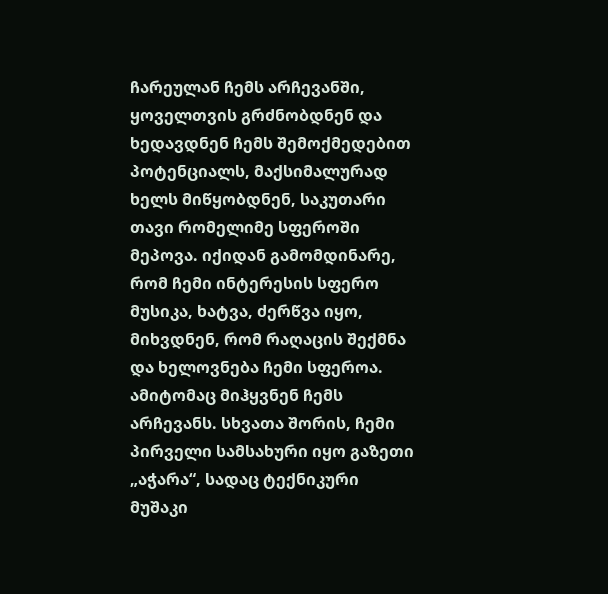ჩარეულან ჩემს არჩევანში, ყოველთვის გრძნობდნენ და ხედავდნენ ჩემს შემოქმედებით პოტენციალს, მაქსიმალურად ხელს მიწყობდნენ, საკუთარი თავი რომელიმე სფეროში მეპოვა. იქიდან გამომდინარე, რომ ჩემი ინტერესის სფერო მუსიკა, ხატვა, ძერწვა იყო, მიხვდნენ, რომ რაღაცის შექმნა და ხელოვნება ჩემი სფეროა. ამიტომაც მიჰყვნენ ჩემს არჩევანს. სხვათა შორის, ჩემი პირველი სამსახური იყო გაზეთი „აჭარა“, სადაც ტექნიკური მუშაკი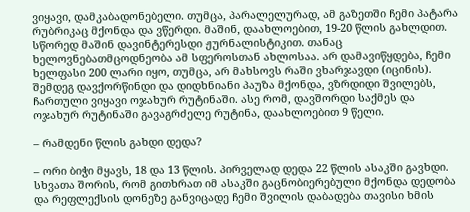ვიყავი, დამკაბადონებელი. თუმცა, პარალელურად, ამ გაზეთში ჩემი პატარა რუბრიკაც მქონდა და ვწერდი. მაშინ, დაახლოებით, 19-20 წლის გახლდით. სწორედ მაშინ დავინტერესდი ჟურნალისტიკით. თანაც ხელოვნებათმცოდნეობა ამ სფეროსთან ახლოსაა. არ დამავიწყდება, ჩემი ხელფასი 200 ლარი იყო, თუმცა, არ მახსოვს რაში ვხარჯავდი (იცინის). შემდეგ დავქორწინდი და დიდხნიანი პაუზა მქონდა, ვზრდიდი შვილებს, ჩართული ვიყავი ოჯახურ რუტინაში. ასე რომ, დავშორდი საქმეს და ოჯახურ რუტინაში გავაგრძელე რუტინა, დაახლოებით 9 წელი.

– რამდენი წლის გახდი დედა?

– ორი ბიჭი მყავს, 18 და 13 წლის. პირველად დედა 22 წლის ასაკში გავხდი. სხვათა შორის, რომ გითხრათ იმ ასაკში გაცნობიერებული მქონდა დედობა და რეფლექსის დონეზე განვიცადე ჩემი შვილის დაბადება თავისი ხმის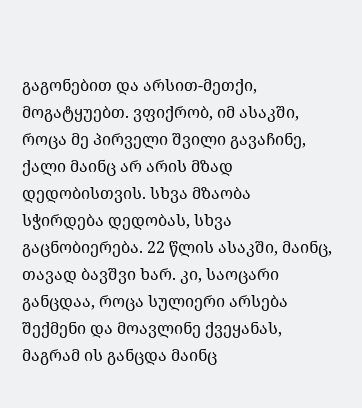გაგონებით და არსით-მეთქი, მოგატყუებთ. ვფიქრობ, იმ ასაკში, როცა მე პირველი შვილი გავაჩინე, ქალი მაინც არ არის მზად დედობისთვის. სხვა მზაობა სჭირდება დედობას, სხვა გაცნობიერება. 22 წლის ასაკში, მაინც, თავად ბავშვი ხარ. კი, საოცარი განცდაა, როცა სულიერი არსება შექმენი და მოავლინე ქვეყანას, მაგრამ ის განცდა მაინც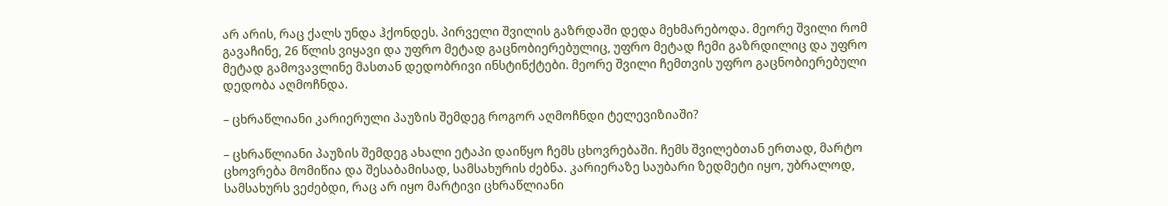არ არის, რაც ქალს უნდა ჰქონდეს. პირველი შვილის გაზრდაში დედა მეხმარებოდა. მეორე შვილი რომ გავაჩინე, 26 წლის ვიყავი და უფრო მეტად გაცნობიერებულიც, უფრო მეტად ჩემი გაზრდილიც და უფრო მეტად გამოვავლინე მასთან დედობრივი ინსტინქტები. მეორე შვილი ჩემთვის უფრო გაცნობიერებული დედობა აღმოჩნდა.

– ცხრაწლიანი კარიერული პაუზის შემდეგ როგორ აღმოჩნდი ტელევიზიაში?

– ცხრაწლიანი პაუზის შემდეგ ახალი ეტაპი დაიწყო ჩემს ცხოვრებაში. ჩემს შვილებთან ერთად, მარტო ცხოვრება მომიწია და შესაბამისად, სამსახურის ძებნა. კარიერაზე საუბარი ზედმეტი იყო, უბრალოდ, სამსახურს ვეძებდი, რაც არ იყო მარტივი ცხრაწლიანი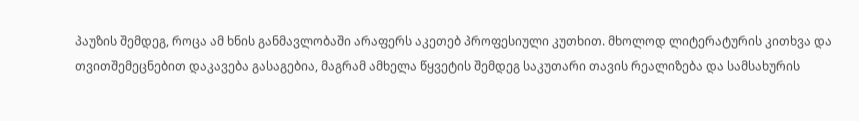პაუზის შემდეგ, როცა ამ ხნის განმავლობაში არაფერს აკეთებ პროფესიული კუთხით. მხოლოდ ლიტერატურის კითხვა და თვითშემეცნებით დაკავება გასაგებია, მაგრამ ამხელა წყვეტის შემდეგ საკუთარი თავის რეალიზება და სამსახურის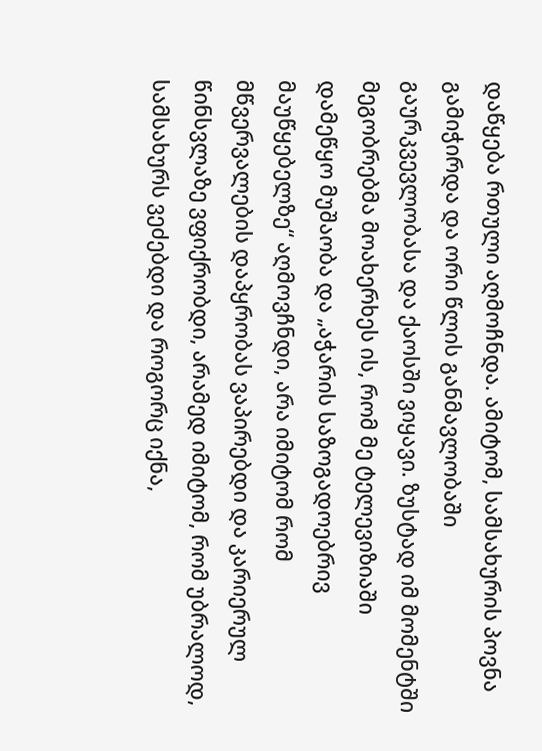დაწყება რთული აღმოჩნდა. ამიტომ, სამსახურის პოვნა გამიჭირდა და ორი წლის განმავლობაში გაურკვევლობასა და ქაოსში ვიყავი. ზუსტად იმ მომენტში მეგობრებმა მოახერხეს ის, რომ მე ტელევიზიაში დამეწყო მუშაობა და „აჭარის საზოგადოებრივ მაუწყებელზე“ აღმოვჩნდი, არა იმიტომ რომ მწვერვალების დაპყრობას ვაპირებდი და კარიერულ წინსვლაზე ვფიქრობდი, არამედ იმიტომ, რომ უბრალოდ, სამსახურს ვეძებდი და როგორც იქნა,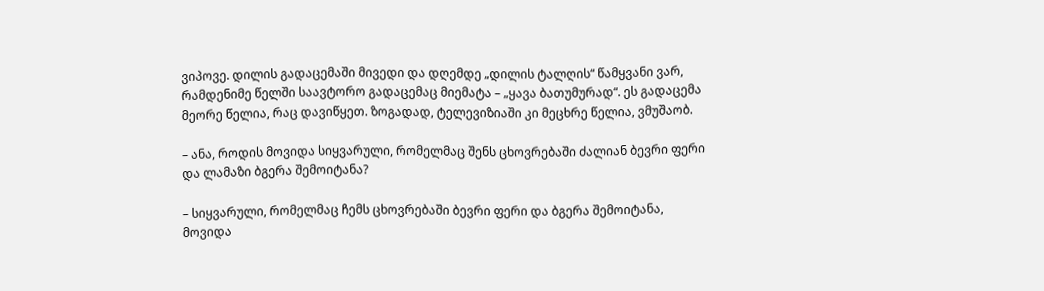ვიპოვე. დილის გადაცემაში მივედი და დღემდე „დილის ტალღის“ წამყვანი ვარ, რამდენიმე წელში საავტორო გადაცემაც მიემატა – „ყავა ბათუმურად“. ეს გადაცემა მეორე წელია, რაც დავიწყეთ. ზოგადად, ტელევიზიაში კი მეცხრე წელია, ვმუშაობ.

– ანა, როდის მოვიდა სიყვარული, რომელმაც შენს ცხოვრებაში ძალიან ბევრი ფერი და ლამაზი ბგერა შემოიტანა?

– სიყვარული, რომელმაც ჩემს ცხოვრებაში ბევრი ფერი და ბგერა შემოიტანა, მოვიდა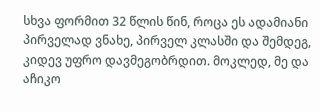სხვა ფორმით 32 წლის წინ, როცა ეს ადამიანი პირველად ვნახე, პირველ კლასში და შემდეგ, კიდევ უფრო დავმეგობრდით. მოკლედ, მე და აჩიკო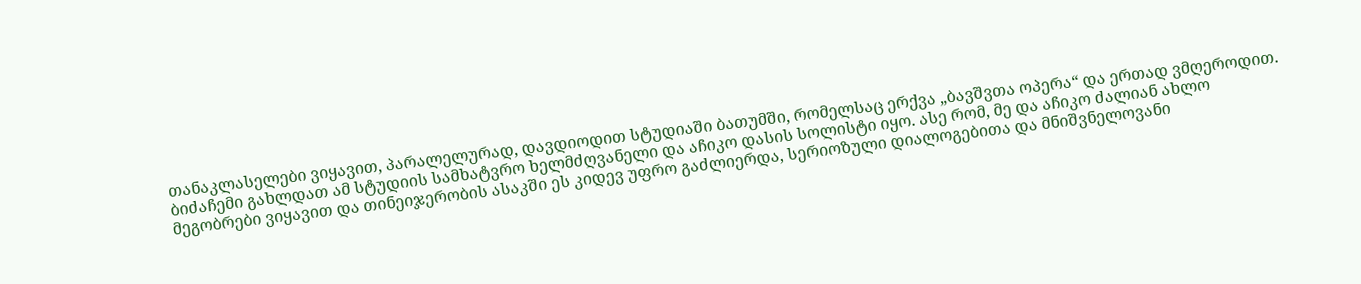თანაკლასელები ვიყავით, პარალელურად, დავდიოდით სტუდიაში ბათუმში, რომელსაც ერქვა „ბავშვთა ოპერა“ და ერთად ვმღეროდით. ბიძაჩემი გახლდათ ამ სტუდიის სამხატვრო ხელმძღვანელი და აჩიკო დასის სოლისტი იყო. ასე რომ, მე და აჩიკო ძალიან ახლო მეგობრები ვიყავით და თინეიჯერობის ასაკში ეს კიდევ უფრო გაძლიერდა, სერიოზული დიალოგებითა და მნიშვნელოვანი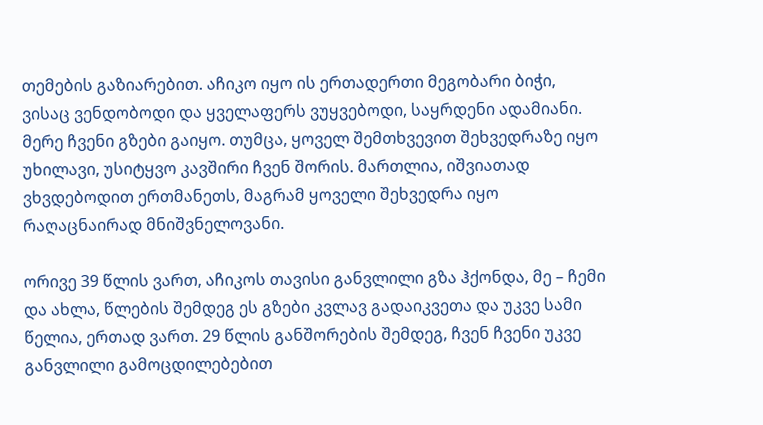თემების გაზიარებით. აჩიკო იყო ის ერთადერთი მეგობარი ბიჭი, ვისაც ვენდობოდი და ყველაფერს ვუყვებოდი, საყრდენი ადამიანი. მერე ჩვენი გზები გაიყო. თუმცა, ყოველ შემთხვევით შეხვედრაზე იყო უხილავი, უსიტყვო კავშირი ჩვენ შორის. მართლია, იშვიათად ვხვდებოდით ერთმანეთს, მაგრამ ყოველი შეხვედრა იყო რაღაცნაირად მნიშვნელოვანი.

ორივე 39 წლის ვართ, აჩიკოს თავისი განვლილი გზა ჰქონდა, მე – ჩემი და ახლა, წლების შემდეგ ეს გზები კვლავ გადაიკვეთა და უკვე სამი წელია, ერთად ვართ. 29 წლის განშორების შემდეგ, ჩვენ ჩვენი უკვე განვლილი გამოცდილებებით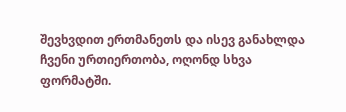შევხვდით ერთმანეთს და ისევ განახლდა ჩვენი ურთიერთობა, ოღონდ სხვა ფორმატში.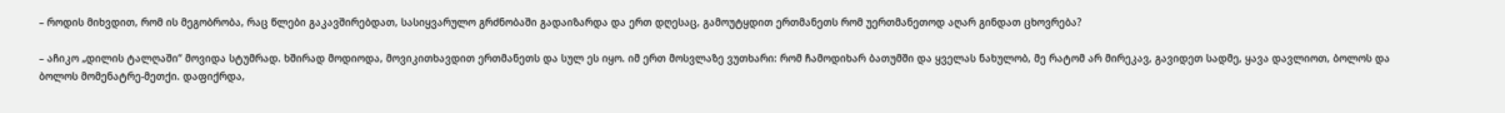– როდის მიხვდით, რომ ის მეგობრობა, რაც წლები გაკავშირებდათ, სასიყვარულო გრძნობაში გადაიზარდა და ერთ დღესაც, გამოუტყდით ერთმანეთს რომ უერთმანეთოდ აღარ გინდათ ცხოვრება?

– აჩიკო „დილის ტალღაში“ მოვიდა სტუმრად. ხშირად მოდიოდა, მოვიკითხავდით ერთმანეთს და სულ ეს იყო. იმ ერთ მოსვლაზე ვუთხარი: რომ ჩამოდიხარ ბათუმში და ყველას ნახულობ, მე რატომ არ მირეკავ, გავიდეთ სადმე, ყავა დავლიოთ, ბოლოს და ბოლოს მომენატრე-მეთქი. დაფიქრდა,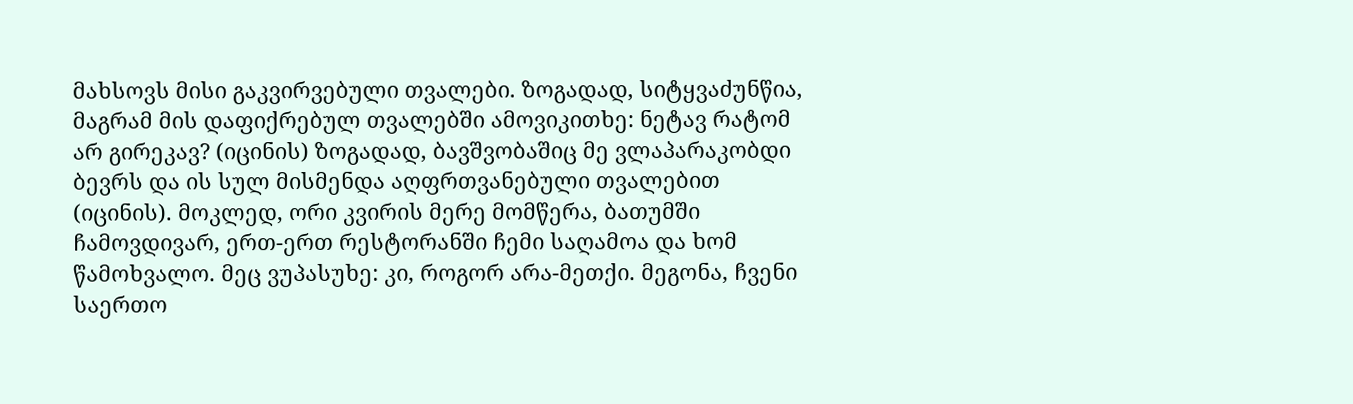მახსოვს მისი გაკვირვებული თვალები. ზოგადად, სიტყვაძუნწია, მაგრამ მის დაფიქრებულ თვალებში ამოვიკითხე: ნეტავ რატომ არ გირეკავ? (იცინის) ზოგადად, ბავშვობაშიც მე ვლაპარაკობდი ბევრს და ის სულ მისმენდა აღფრთვანებული თვალებით (იცინის). მოკლედ, ორი კვირის მერე მომწერა, ბათუმში ჩამოვდივარ, ერთ-ერთ რესტორანში ჩემი საღამოა და ხომ წამოხვალო. მეც ვუპასუხე: კი, როგორ არა-მეთქი. მეგონა, ჩვენი საერთო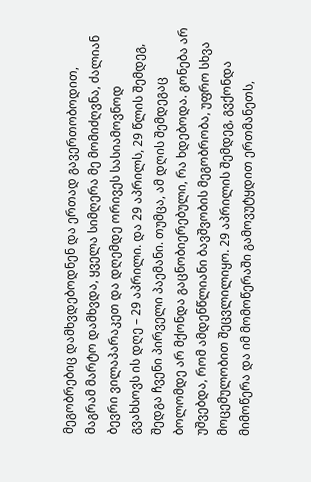მეგობრებიც დამხვდებოდნენ და ერთად გავერთობოდით, მაგრამ მარტო დამხვდა, ყველა სიმღერა მე მომიძღვნა, ძალიან ბევრი ვილაპარაკეთ და დღემდე ორივეს სასიამოვნოდ გვახსოვს ის დღე – 29 აპრილი. და 29 აპრილს, 29 წლის შემდეგ, შედგა ჩვენი პირველი პაემანი. თუმცა, ამ დღის შემდეგაც ბოლომდე არ მქონდა გაცნობიერებული, რა ხდებოდა. გონება არ უშვებდა, რომ ამდენწლიანი ბავშვობის მეგობრობა, უფრო სხვა მოცემულობით შეცვლილიყო. 29 აპრილის შემდეგ, გვქონდა მიმოწერა და იმ მომოწერაში გამოვუტყდით ერთმანეთს,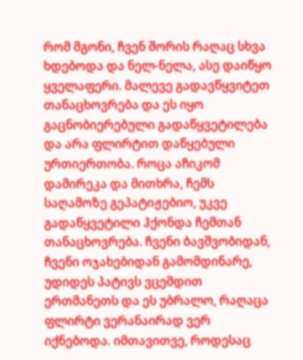რომ მგონი, ჩვენ შორის რაღაც სხვა ხდებოდა და ნელ-ნელა, ასე დაიწყო ყველაფერი. მალევე გადავწყვიტეთ თანაცხოვრება და ეს იყო გაცნობიერებული გადაწყვეტილება და არა ფლირტით დაწყებული ურთიერთობა. როცა აჩიკომ დამირეკა და მითხრა, ჩემს საღამოზე გეპატიჟებიო, უკვე გადაწყვეტილი ჰქონდა ჩემთან თანაცხოვრება. ჩვენი ბავშვობიდან, ჩვენი ოჯახებიდან გამომდინარე, უდიდეს პატივს ვცემდით ერთმანეთს და ეს უბრალო, რაღაცა ფლირტი ვერანაირად ვერ იქნებოდა. იმთავითვე, როდესაც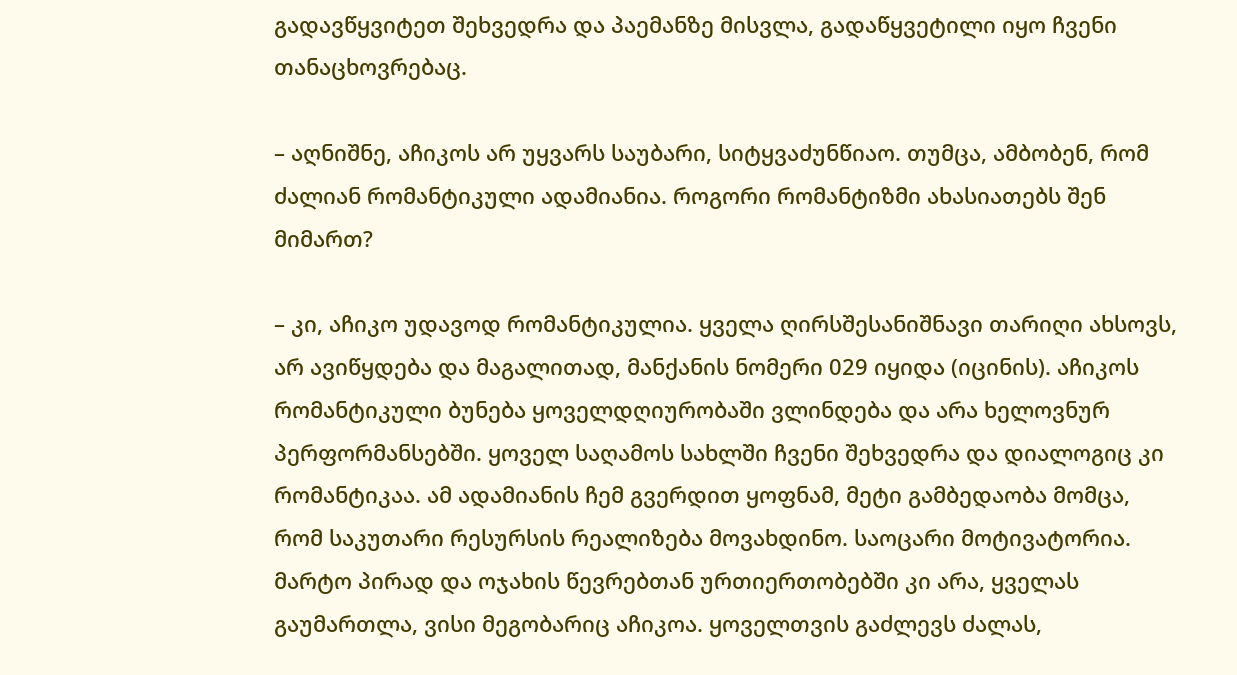გადავწყვიტეთ შეხვედრა და პაემანზე მისვლა, გადაწყვეტილი იყო ჩვენი თანაცხოვრებაც.

– აღნიშნე, აჩიკოს არ უყვარს საუბარი, სიტყვაძუნწიაო. თუმცა, ამბობენ, რომ ძალიან რომანტიკული ადამიანია. როგორი რომანტიზმი ახასიათებს შენ მიმართ?

– კი, აჩიკო უდავოდ რომანტიკულია. ყველა ღირსშესანიშნავი თარიღი ახსოვს, არ ავიწყდება და მაგალითად, მანქანის ნომერი 029 იყიდა (იცინის). აჩიკოს რომანტიკული ბუნება ყოველდღიურობაში ვლინდება და არა ხელოვნურ პერფორმანსებში. ყოველ საღამოს სახლში ჩვენი შეხვედრა და დიალოგიც კი რომანტიკაა. ამ ადამიანის ჩემ გვერდით ყოფნამ, მეტი გამბედაობა მომცა, რომ საკუთარი რესურსის რეალიზება მოვახდინო. საოცარი მოტივატორია. მარტო პირად და ოჯახის წევრებთან ურთიერთობებში კი არა, ყველას გაუმართლა, ვისი მეგობარიც აჩიკოა. ყოველთვის გაძლევს ძალას,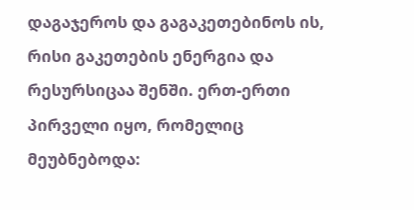დაგაჯეროს და გაგაკეთებინოს ის, რისი გაკეთების ენერგია და რესურსიცაა შენში. ერთ-ერთი პირველი იყო, რომელიც მეუბნებოდა: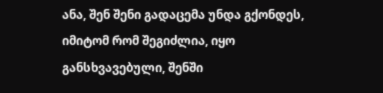ანა, შენ შენი გადაცემა უნდა გქონდეს, იმიტომ რომ შეგიძლია, იყო განსხვავებული, შენში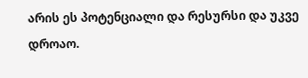არის ეს პოტენციალი და რესურსი და უკვე დროაო.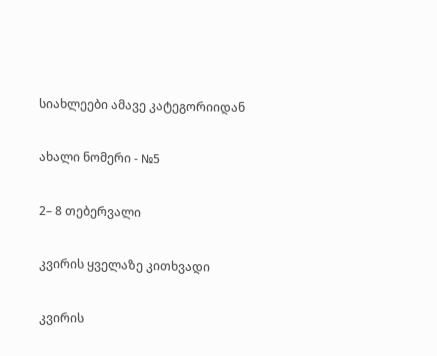სიახლეები ამავე კატეგორიიდან

ახალი ნომერი - №5

2– 8 თებერვალი

კვირის ყველაზე კითხვადი

კვირის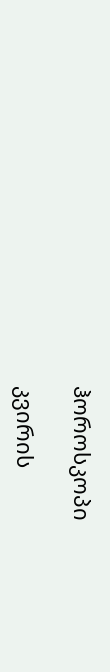ჰოროსკოპი

კვირის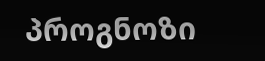პროგნოზი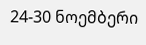24-30 ნოემბერი